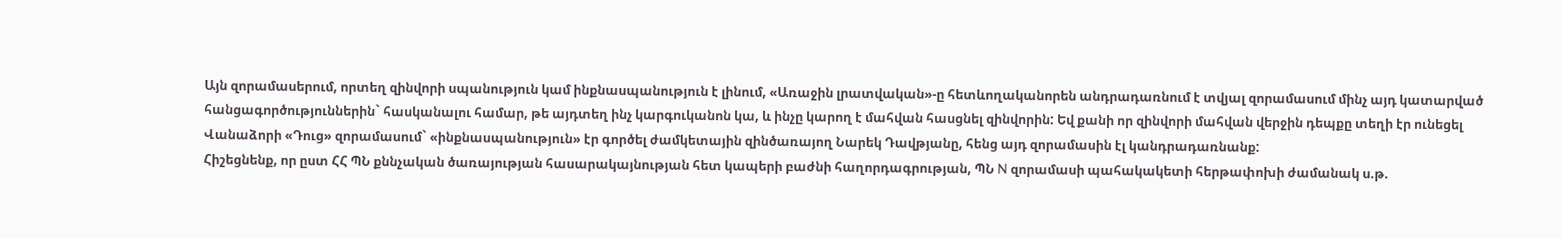Այն զորամասերում, որտեղ զինվորի սպանություն կամ ինքնասպանություն է լինում, «Առաջին լրատվական»-ը հետևողականորեն անդրադառնում է տվյալ զորամասում մինչ այդ կատարված հանցագործություններին` հասկանալու համար, թե այդտեղ ինչ կարգուկանոն կա, և ինչը կարող է մահվան հասցնել զինվորին: Եվ քանի որ զինվորի մահվան վերջին դեպքը տեղի էր ունեցել Վանաձորի «Դուց» զորամասում` «ինքնասպանություն» էր գործել ժամկետային զինծառայող Նարեկ Դավթյանը, հենց այդ զորամասին էլ կանդրադառնանք:
Հիշեցնենք, որ ըստ ՀՀ ՊՆ քննչական ծառայության հասարակայնության հետ կապերի բաժնի հաղորդագրության, ՊՆ N զորամասի պահակակետի հերթափոխի ժամանակ ս.թ.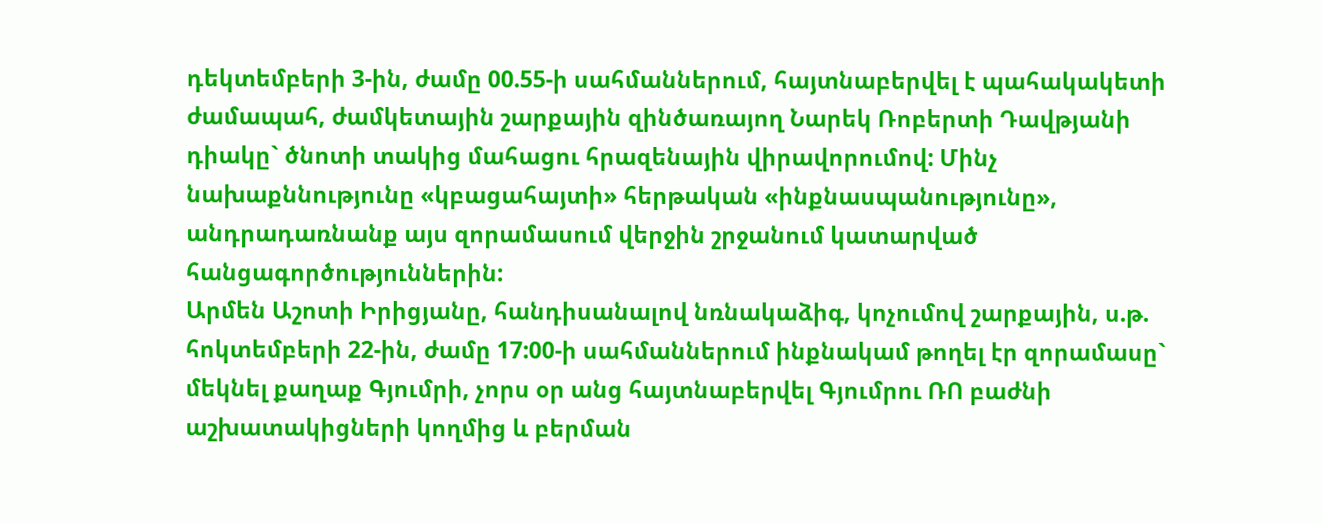դեկտեմբերի 3-ին, ժամը 00.55-ի սահմաններում, հայտնաբերվել է պահակակետի ժամապահ, ժամկետային շարքային զինծառայող Նարեկ Ռոբերտի Դավթյանի դիակը` ծնոտի տակից մահացու հրազենային վիրավորումով: Մինչ նախաքննությունը «կբացահայտի» հերթական «ինքնասպանությունը», անդրադառնանք այս զորամասում վերջին շրջանում կատարված հանցագործություններին:
Արմեն Աշոտի Իրիցյանը, հանդիսանալով նռնակաձիգ, կոչումով շարքային, ս.թ. հոկտեմբերի 22-ին, ժամը 17:00-ի սահմաններում ինքնակամ թողել էր զորամասը` մեկնել քաղաք Գյումրի, չորս օր անց հայտնաբերվել Գյումրու ՌՈ բաժնի աշխատակիցների կողմից և բերման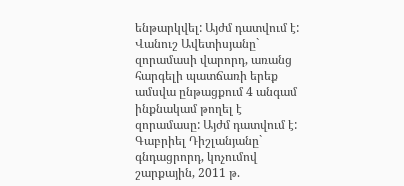ենթարկվել: Այժմ դատվում է: Վանուշ Ավետիսյանը` զորամասի վարորդ, առանց հարգելի պատճառի երեք ամսվա ընթացքում 4 անգամ ինքնակամ թողել է զորամասը: Այժմ դատվում է: Գաբրիել Դիշլանյանը` գնդացրորդ, կոչումով շարքային, 2011 թ.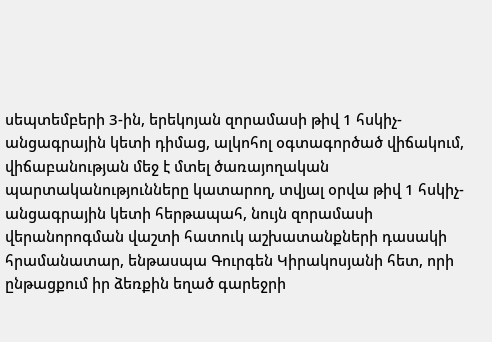սեպտեմբերի 3-ին, երեկոյան զորամասի թիվ 1 հսկիչ-անցագրային կետի դիմաց, ալկոհոլ օգտագործած վիճակում, վիճաբանության մեջ է մտել ծառայողական պարտականությունները կատարող, տվյալ օրվա թիվ 1 հսկիչ-անցագրային կետի հերթապահ, նույն զորամասի վերանորոգման վաշտի հատուկ աշխատանքների դասակի հրամանատար, ենթասպա Գուրգեն Կիրակոսյանի հետ, որի ընթացքում իր ձեռքին եղած գարեջրի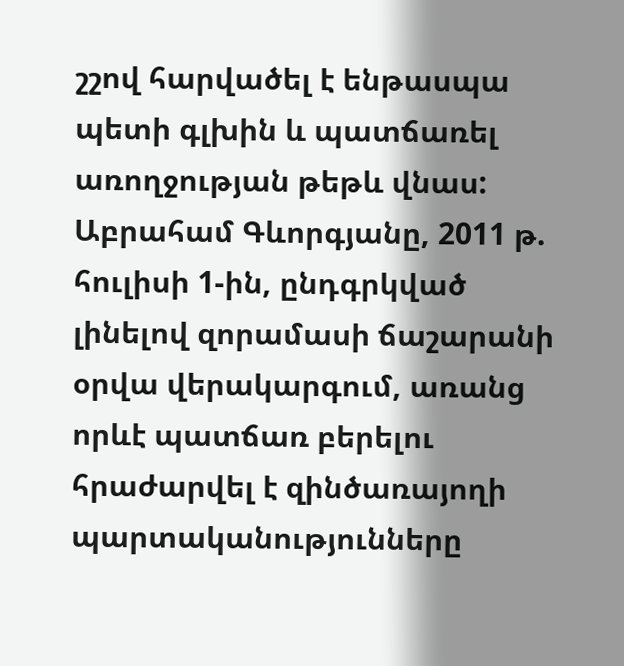շշով հարվածել է ենթասպա պետի գլխին և պատճառել առողջության թեթև վնաս:
Աբրահամ Գևորգյանը, 2011 թ. հուլիսի 1-ին, ընդգրկված լինելով զորամասի ճաշարանի օրվա վերակարգում, առանց որևէ պատճառ բերելու հրաժարվել է զինծառայողի պարտականությունները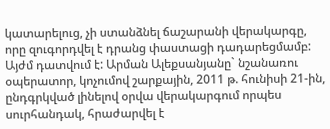կատարելուց, չի ստանձնել ճաշարանի վերակարգը, որը զուգորդվել է դրանց փաստացի դադարեցմամբ: Այժմ դատվում է: Արման Ալեքսանյանը` նշանառու օպերատոր, կոչումով շարքային, 2011 թ. հունիսի 21-ին, ընդգրկված լինելով օրվա վերակարգում որպես սուրհանդակ, հրաժարվել է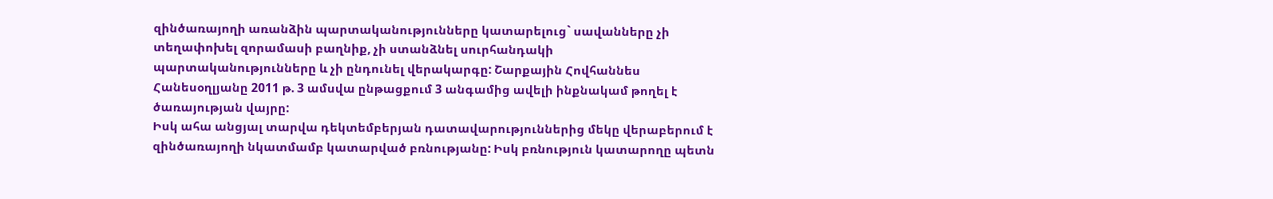զինծառայողի առանձին պարտականությունները կատարելուց` սավանները չի տեղափոխել զորամասի բաղնիք, չի ստանձնել սուրհանդակի պարտականությունները և չի ընդունել վերակարգը: Շարքային Հովհաննես Հանեսօղլյանը 2011 թ. 3 ամսվա ընթացքում 3 անգամից ավելի ինքնակամ թողել է ծառայության վայրը:
Իսկ ահա անցյալ տարվա դեկտեմբերյան դատավարություններից մեկը վերաբերում է զինծառայողի նկատմամբ կատարված բռնությանը: Իսկ բռնություն կատարողը պետն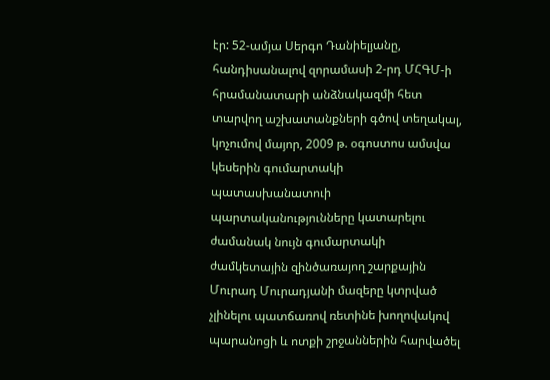էր: 52-ամյա Սերգո Դանիելյանը, հանդիսանալով զորամասի 2-րդ ՄՀԳՄ-ի հրամանատարի անձնակազմի հետ տարվող աշխատանքների գծով տեղակալ, կոչումով մայոր, 2009 թ. օգոստոս ամսվա կեսերին գումարտակի պատասխանատուի պարտականությունները կատարելու ժամանակ նույն գումարտակի ժամկետային զինծառայող շարքային Մուրադ Մուրադյանի մազերը կտրված չլինելու պատճառով ռետինե խողովակով պարանոցի և ոտքի շրջաններին հարվածել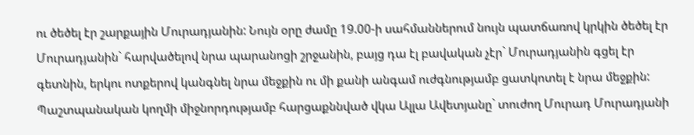ու ծեծել էր շարքային Մուրադյանին: Նույն օրը ժամը 19.00-ի սահմաններում նույն պատճառով կրկին ծեծել էր Մուրադյանին` հարվածելով նրա պարանոցի շրջանին, բայց դա էլ բավական չէր` Մուրադյանին գցել էր գետնին, երկու ոտքերով կանգնել նրա մեջքին ու մի քանի անգամ ուժգնությամբ ցատկոտել է նրա մեջքին:
Պաշտպանական կողմի միջնորդությամբ հարցաքննված վկա Ալլա Ավետյանը` տուժող Մուրադ Մուրադյանի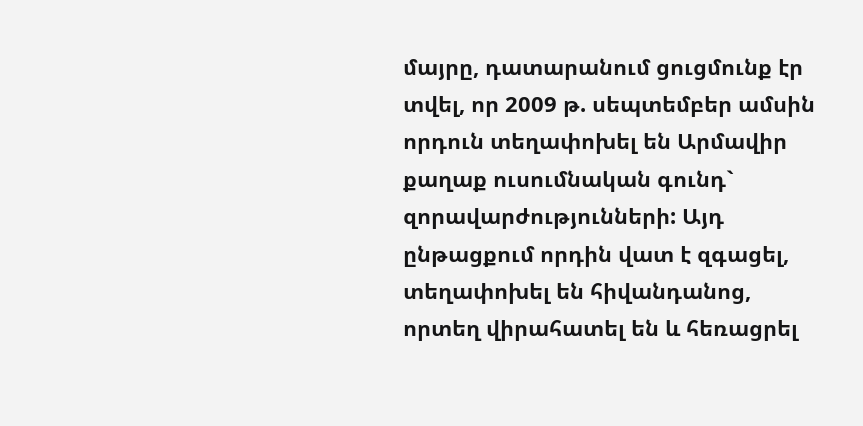մայրը, դատարանում ցուցմունք էր տվել, որ 2009 թ. սեպտեմբեր ամսին որդուն տեղափոխել են Արմավիր քաղաք ուսումնական գունդ` զորավարժությունների: Այդ ընթացքում որդին վատ է զգացել, տեղափոխել են հիվանդանոց, որտեղ վիրահատել են և հեռացրել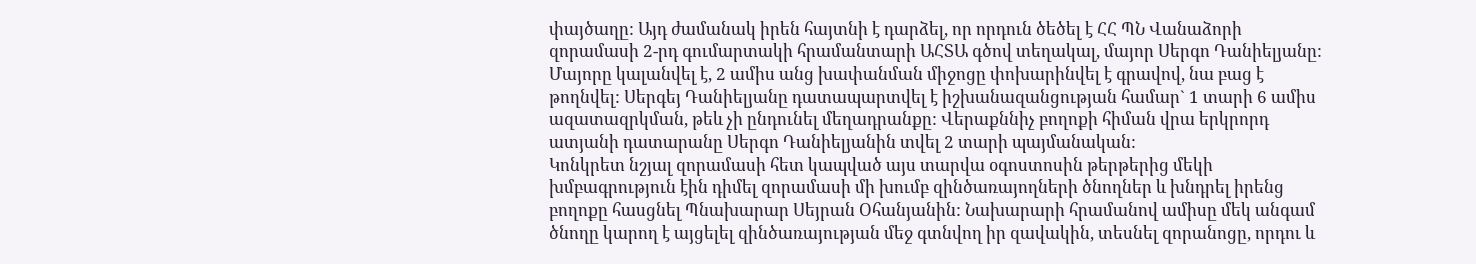փայծաղը: Այդ ժամանակ իրեն հայտնի է դարձել, որ որդուն ծեծել է ՀՀ ՊՆ Վանաձորի զորամասի 2-րդ գումարտակի հրամանտարի ԱՀՏԱ գծով տեղակալ, մայոր Սերգո Դանիելյանը: Մայորը կալանվել է, 2 ամիս անց խափանման միջոցը փոխարինվել է գրավով, նա բաց է թողնվել: Սերգեյ Դանիելյանը դատապարտվել է իշխանազանցության համար` 1 տարի 6 ամիս ազատազրկման, թեև չի ընդունել մեղադրանքը: Վերաքննիչ բողոքի հիման վրա երկրորդ ատյանի դատարանը Սերգո Դանիելյանին տվել 2 տարի պայմանական:
Կոնկրետ նշյալ զորամասի հետ կապված այս տարվա օգոստոսին թերթերից մեկի խմբագրություն էին դիմել զորամասի մի խումբ զինծառայողների ծնողներ և խնդրել իրենց բողոքը հասցնել Պնախարար Սեյրան Օհանյանին: Նախարարի հրամանով ամիսը մեկ անգամ ծնողը կարող է այցելել զինծառայության մեջ գտնվող իր զավակին, տեսնել զորանոցը, որդու և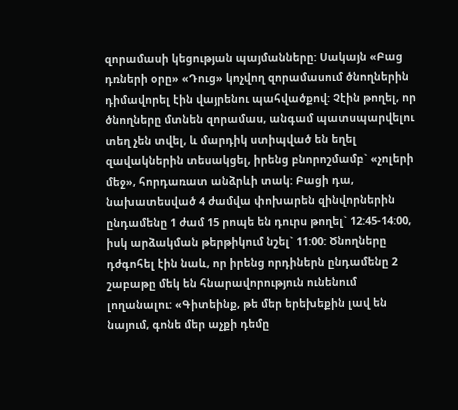զորամասի կեցության պայմանները: Սակայն «Բաց դռների օրը» «Դուց» կոչվող զորամասում ծնողներին դիմավորել էին վայրենու պահվածքով: Չէին թողել, որ ծնողները մտնեն զորամաս, անգամ պատսպարվելու տեղ չեն տվել, և մարդիկ ստիպված են եղել զավակներին տեսակցել, իրենց բնորոշմամբ` «չոլերի մեջ», հորդառատ անձրևի տակ: Բացի դա, նախատեսված 4 ժամվա փոխարեն զինվորներին ընդամենը 1 ժամ 15 րոպե են դուրս թողել` 12:45-14:00, իսկ արձակման թերթիկում նշել` 11:00: Ծնողները դժգոհել էին նաև, որ իրենց որդիներն ընդամենը 2 շաբաթը մեկ են հնարավորություն ունենում լողանալու: «Գիտեինք, թե մեր երեխեքին լավ են նայում, գոնե մեր աչքի դեմը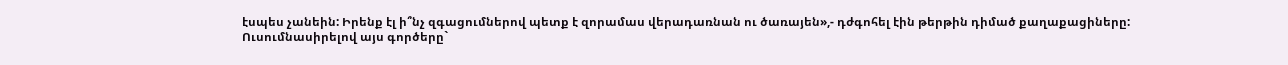էսպես չանեին: Իրենք էլ ի՞նչ զգացումներով պետք է զորամաս վերադառնան ու ծառայեն»,- դժգոհել էին թերթին դիմած քաղաքացիները:
Ուսումնասիրելով այս գործերը`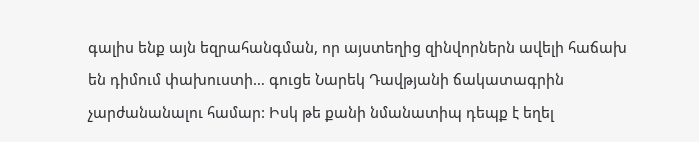գալիս ենք այն եզրահանգման, որ այստեղից զինվորներն ավելի հաճախ են դիմում փախուստի… գուցե Նարեկ Դավթյանի ճակատագրին չարժանանալու համար: Իսկ թե քանի նմանատիպ դեպք է եղել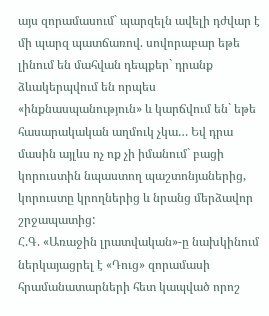այս զորամասում` պարզելն ավելի դժվար է մի պարզ պատճառով. սովորաբար եթե լինում են մահվան դեպքեր` դրանք ձևակերպվում են որպես «ինքնասպանություն» և կարճվում են` եթե հասարակական աղմուկ չկա… Եվ դրա մասին այլևս ոչ ոք չի իմանում` բացի կորուստին նպաստող պաշտոնյաներից, կորուստը կրողներից և նրանց մերձավոր շրջապատից:
Հ.Գ. «Առաջին լրատվական»-ը նախկինում ներկայացրել է «Դուց» զորամասի հրամանատարների հետ կապված որոշ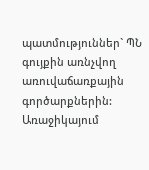պատմություններ` ՊՆ գույքին առնչվող առուվաճառքային գործարքներին: Առաջիկայում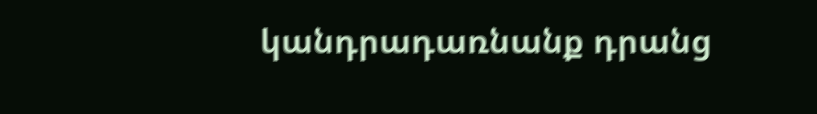կանդրադառնանք դրանց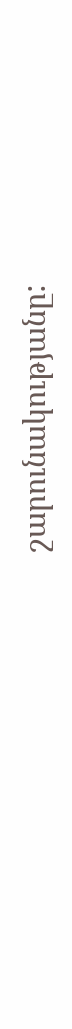շարունակությանը: